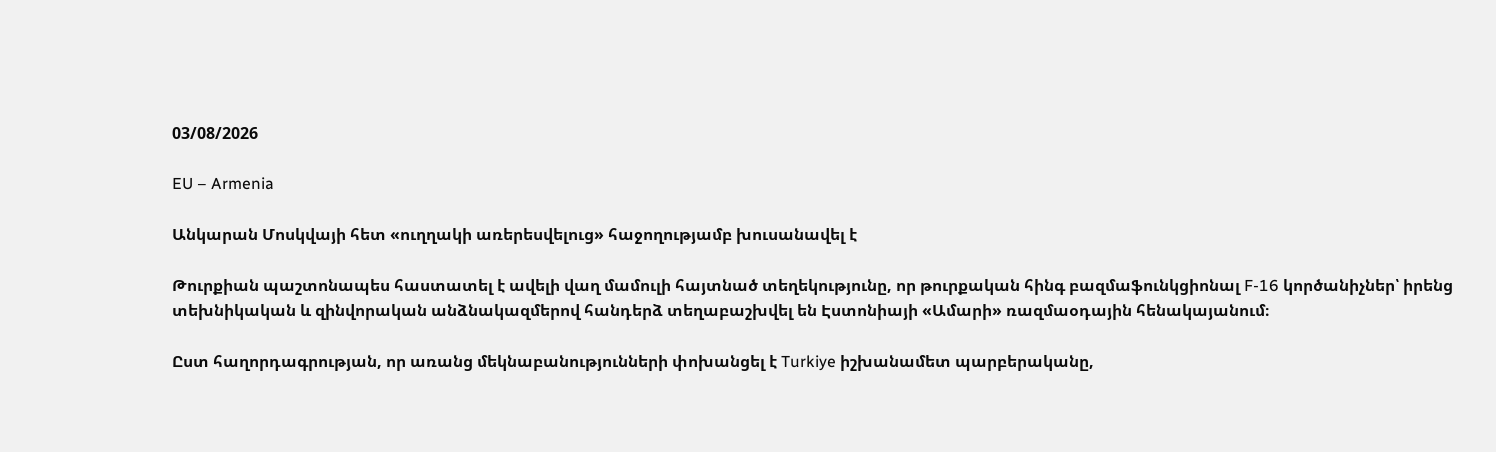03/08/2026

EU – Armenia

Անկարան Մոսկվայի հետ «ուղղակի առերեսվելուց» հաջողությամբ խուսանավել է

Թուրքիան պաշտոնապես հաստատել է ավելի վաղ մամուլի հայտնած տեղեկությունը, որ թուրքական հինգ բազմաֆունկցիոնալ F-16 կործանիչներ՝ իրենց տեխնիկական և զինվորական անձնակազմերով հանդերձ տեղաբաշխվել են Էստոնիայի «Ամարի» ռազմաօդային հենակայանում։

Ըստ հաղորդագրության, որ առանց մեկնաբանությունների փոխանցել է Turkiye իշխանամետ պարբերականը,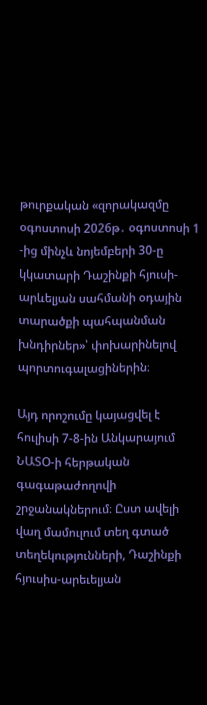թուրքական «զորակազմը օգոստոսի 2026թ․ օգոստոսի 1 -ից մինչև նոյեմբերի 30-ը կկատարի Դաշինքի հյուսի-արևելյան սահմանի օդային տարածքի պահպանման խնդիրներ»՝ փոխարինելով պորտուգալացիներին։

Այդ որոշումը կայացվել է հուլիսի 7-8-ին Անկարայում ՆԱՏՕ-ի հերթական գագաթաժողովի շրջանակներում։ Ըստ ավելի վաղ մամուլում տեղ գտած տեղեկությունների, Դաշինքի հյուսիս-արեւելյան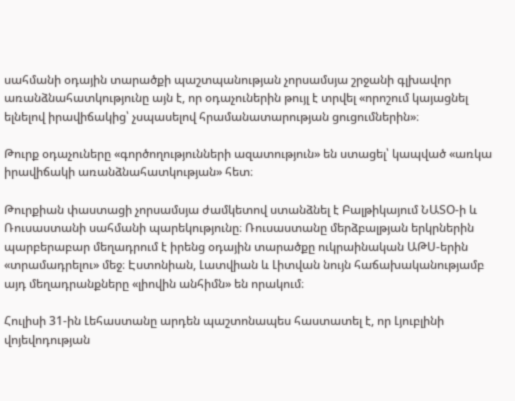սահմանի օդային տարածքի պաշտպանության չորսամսյա շրջանի գլխավոր առանձնահատկությունը այն է, որ օդաչուներին թույլ է տրվել «որոշում կայացնել ելնելով իրավիճակից՝ չսպասելով հրամանատարության ցուցումներին»։

Թուրք օդաչուները «գործողությունների ազատություն» են ստացել՝ կապված «առկա իրավիճակի առանձնահատկության» հետ։

Թուրքիան փաստացի չորսամսյա ժամկետով ստանձնել է Բալթիկայում ՆԱՏՕ-ի և Ռուսաստանի սահմանի պարեկությունը։ Ռուսաստանը մերձբալթյան երկրներին պարբերաբար մեղադրում է իրենց օդային տարածքը ուկրաինական ԱԹՍ-երին «տրամադրելու» մեջ։ Էստոնիան, Լատվիան և Լիտվան նույն հաճախականությամբ այդ մեղադրանքները «լիովին անհիմն» են որակում։

Հուլիսի 31-ին Լեհաստանը արդեն պաշտոնապես հաստատել է, որ Լյուբլինի վոյեվոդության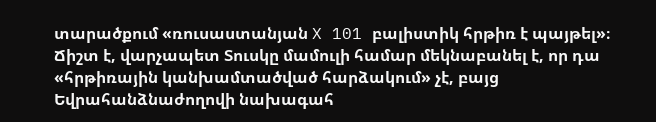տարածքում «ռուսաստանյան X 101 բալիստիկ հրթիռ է պայթել»։ Ճիշտ է, վարչապետ Տուսկը մամուլի համար մեկնաբանել է, որ դա «հրթիռային կանխամտածված հարձակում» չէ, բայց Եվրահանձնաժողովի նախագահ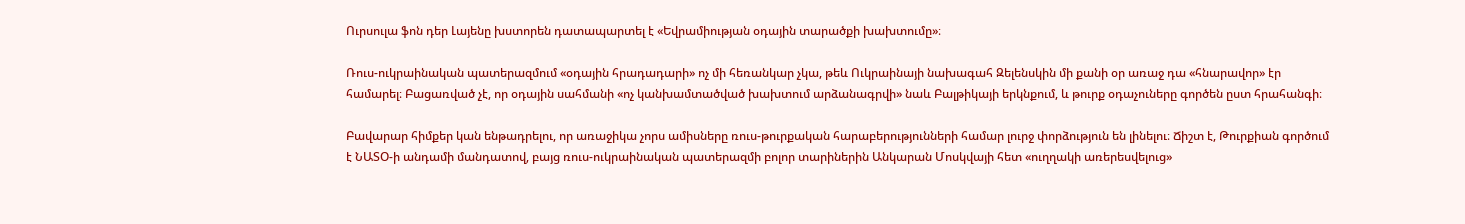Ուրսուլա ֆոն դեր Լայենը խստորեն դատապարտել է «Եվրամիության օդային տարածքի խախտումը»։

Ռուս-ուկրաինական պատերազմում «օդային հրադադարի» ոչ մի հեռանկար չկա, թեև Ուկրաինայի նախագահ Զելենսկին մի քանի օր առաջ դա «հնարավոր» էր համարել։ Բացառված չէ, որ օդային սահմանի «ոչ կանխամտածված խախտում արձանագրվի» նաև Բալթիկայի երկնքում, և թուրք օդաչուները գործեն ըստ հրահանգի։

Բավարար հիմքեր կան ենթադրելու, որ առաջիկա չորս ամիսները ռուս-թուրքական հարաբերությունների համար լուրջ փորձություն են լինելու։ Ճիշտ է, Թուրքիան գործում է ՆԱՏՕ-ի անդամի մանդատով, բայց ռուս-ուկրաինական պատերազմի բոլոր տարիներին Անկարան Մոսկվայի հետ «ուղղակի առերեսվելուց»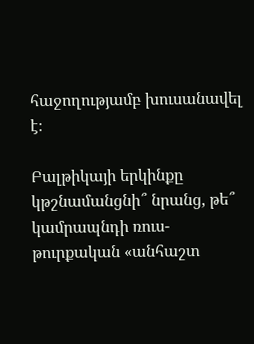հաջողությամբ խուսանավել է։

Բալթիկայի երկինքը կթշնամանցնի՞ նրանց, թե՞ կամրապնդի ռուս-թուրքական «անհաշտ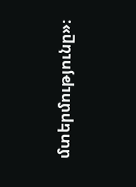մտերմությունը»։